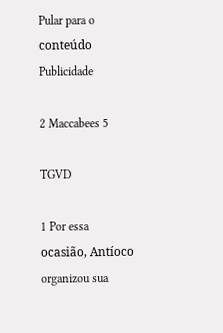Pular para o conteúdo
Publicidade

2 Maccabees 5

TGVD

1 Por essa ocasião, Antíoco organizou sua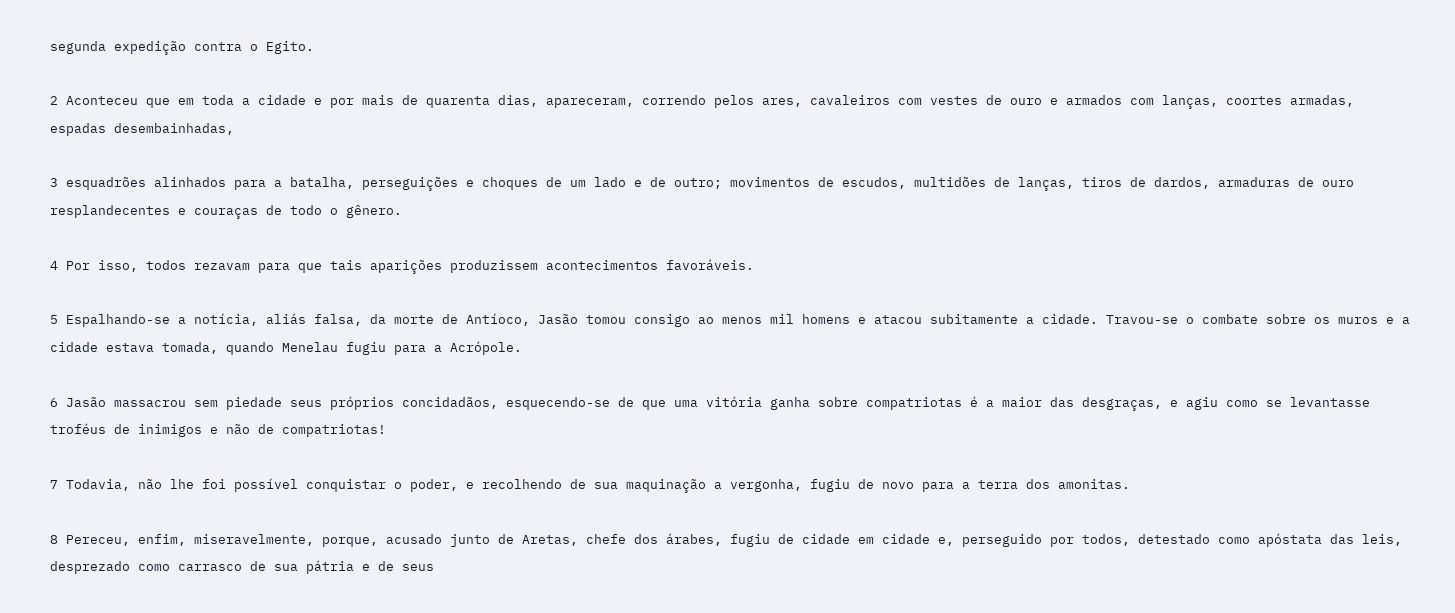segunda expedição contra o Egito.

2 Aconteceu que em toda a cidade e por mais de quarenta dias, apareceram, correndo pelos ares, cavaleiros com vestes de ouro e armados com lanças, coortes armadas, espadas desembainhadas,

3 esquadrões alinhados para a batalha, perseguições e choques de um lado e de outro; movimentos de escudos, multidões de lanças, tiros de dardos, armaduras de ouro resplandecentes e couraças de todo o gênero.

4 Por isso, todos rezavam para que tais aparições produzissem acontecimentos favoráveis.

5 Espalhando-se a notícia, aliás falsa, da morte de Antíoco, Jasão tomou consigo ao menos mil homens e atacou subitamente a cidade. Travou-se o combate sobre os muros e a cidade estava tomada, quando Menelau fugiu para a Acrópole.

6 Jasão massacrou sem piedade seus próprios concidadãos, esquecendo-se de que uma vitória ganha sobre compatriotas é a maior das desgraças, e agiu como se levantasse troféus de inimigos e não de compatriotas!

7 Todavia, não lhe foi possível conquistar o poder, e recolhendo de sua maquinação a vergonha, fugiu de novo para a terra dos amonitas.

8 Pereceu, enfim, miseravelmente, porque, acusado junto de Aretas, chefe dos árabes, fugiu de cidade em cidade e, perseguido por todos, detestado como apóstata das leis, desprezado como carrasco de sua pátria e de seus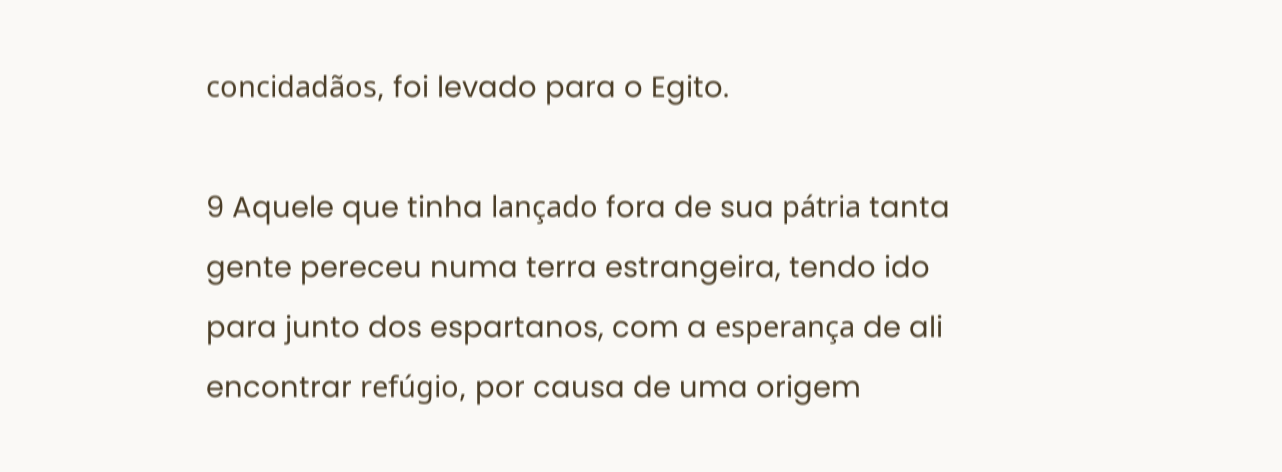concidadãos, foi levado para o Egito.

9 Aquele que tinha lançado fora de sua pátria tanta gente pereceu numa terra estrangeira, tendo ido para junto dos espartanos, com a esperança de ali encontrar refúgio, por causa de uma origem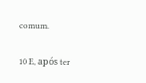comum.

10 E, após ter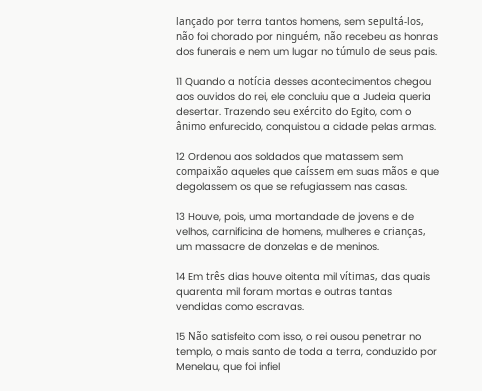lançado por terra tantos homens, sem sepultá-los, não foi chorado por ninguém, não recebeu as honras dos funerais e nem um lugar no túmulo de seus pais.

11 Quando a notícia desses acontecimentos chegou aos ouvidos do rei, ele concluiu que a Judeia queria desertar. Trazendo seu exército do Egito, com o ânimo enfurecido, conquistou a cidade pelas armas.

12 Ordenou aos soldados que matassem sem compaixão aqueles que caíssem em suas mãos e que degolassem os que se refugiassem nas casas.

13 Houve, pois, uma mortandade de jovens e de velhos, carnificina de homens, mulheres e crianças, um massacre de donzelas e de meninos.

14 Em três dias houve oitenta mil vítimas, das quais quarenta mil foram mortas e outras tantas vendidas como escravas.

15 Não satisfeito com isso, o rei ousou penetrar no templo, o mais santo de toda a terra, conduzido por Menelau, que foi infiel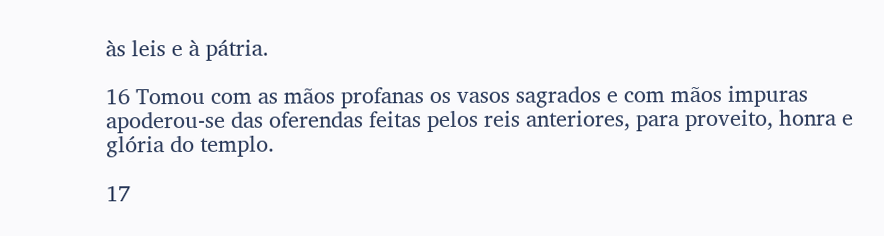às leis e à pátria.

16 Tomou com as mãos profanas os vasos sagrados e com mãos impuras apoderou-se das oferendas feitas pelos reis anteriores, para proveito, honra e glória do templo.

17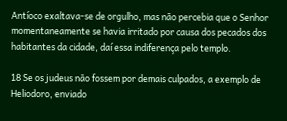Antíoco exaltava-se de orgulho, mas não percebia que o Senhor momentaneamente se havia irritado por causa dos pecados dos habitantes da cidade, daí essa indiferença pelo templo.

18 Se os judeus não fossem por demais culpados, a exemplo de Heliodoro, enviado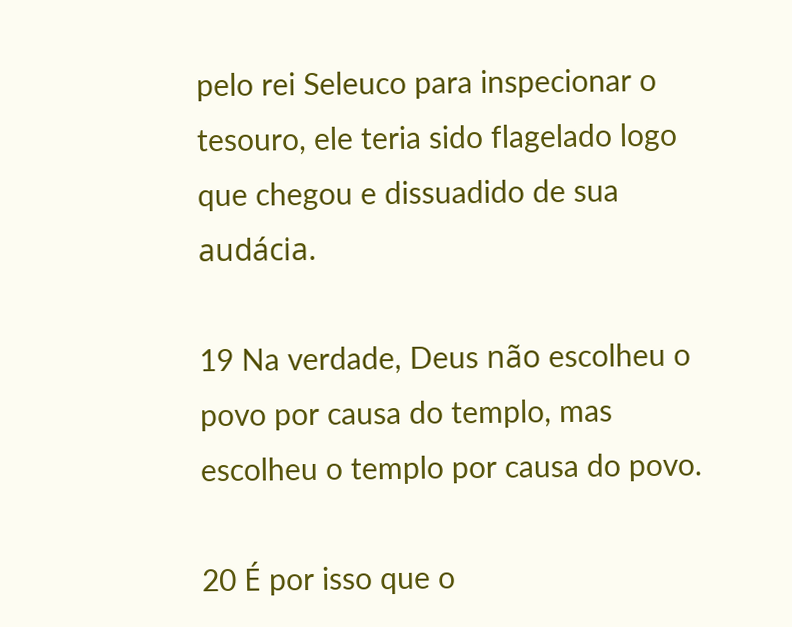pelo rei Seleuco para inspecionar o tesouro, ele teria sido flagelado logo que chegou e dissuadido de sua audácia.

19 Na verdade, Deus não escolheu o povo por causa do templo, mas escolheu o templo por causa do povo.

20 É por isso que o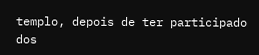templo, depois de ter participado dos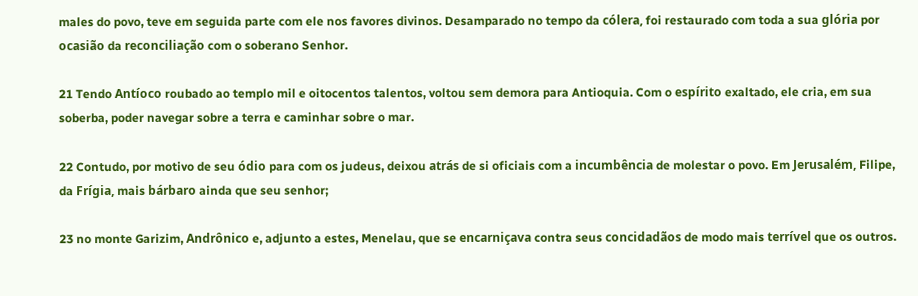males do povo, teve em seguida parte com ele nos favores divinos. Desamparado no tempo da cólera, foi restaurado com toda a sua glória por ocasião da reconciliação com o soberano Senhor.

21 Tendo Antíoco roubado ao templo mil e oitocentos talentos, voltou sem demora para Antioquia. Com o espírito exaltado, ele cria, em sua soberba, poder navegar sobre a terra e caminhar sobre o mar.

22 Contudo, por motivo de seu ódio para com os judeus, deixou atrás de si oficiais com a incumbência de molestar o povo. Em Jerusalém, Filipe, da Frígia, mais bárbaro ainda que seu senhor;

23 no monte Garizim, Andrônico e, adjunto a estes, Menelau, que se encarniçava contra seus concidadãos de modo mais terrível que os outros.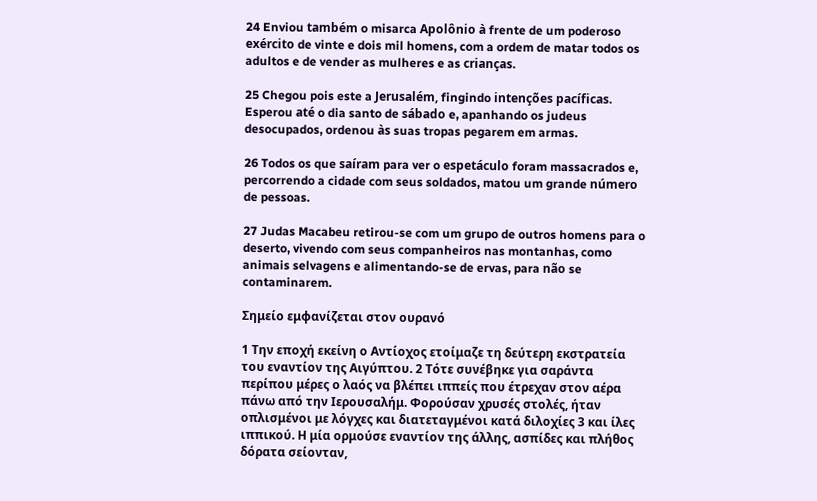24 Enviou também o misarca Apolônio à frente de um poderoso exército de vinte e dois mil homens, com a ordem de matar todos os adultos e de vender as mulheres e as crianças.

25 Chegou pois este a Jerusalém, fingindo intenções pacíficas. Esperou até o dia santo de sábado e, apanhando os judeus desocupados, ordenou às suas tropas pegarem em armas.

26 Todos os que saíram para ver o espetáculo foram massacrados e, percorrendo a cidade com seus soldados, matou um grande número de pessoas.

27 Judas Macabeu retirou-se com um grupo de outros homens para o deserto, vivendo com seus companheiros nas montanhas, como animais selvagens e alimentando-se de ervas, para não se contaminarem.

Σημείο εμφανίζεται στον ουρανό

1 Την εποχή εκείνη ο Αντίοχος ετοίμαζε τη δεύτερη εκστρατεία του εναντίον της Αιγύπτου. 2 Τότε συνέβηκε για σαράντα περίπου μέρες ο λαός να βλέπει ιππείς που έτρεχαν στον αέρα πάνω από την Ιερουσαλήμ. Φορούσαν χρυσές στολές, ήταν οπλισμένοι με λόγχες και διατεταγμένοι κατά διλοχίες 3 και ίλες ιππικού. Η μία ορμούσε εναντίον της άλλης, ασπίδες και πλήθος δόρατα σείονταν,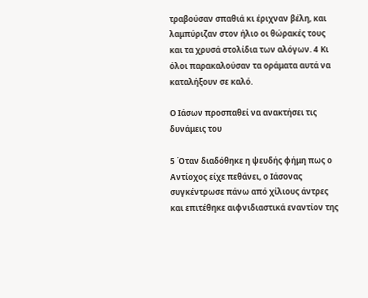τραβούσαν σπαθιά κι έριχναν βέλη, και λαμπύριζαν στον ήλιο οι θώρακές τους και τα χρυσά στολίδια των αλόγων. 4 Κι όλοι παρακαλούσαν τα οράματα αυτά να καταλήξουν σε καλό.

Ο Ιάσων προσπαθεί να ανακτήσει τις δυνάμεις του

5 Όταν διαδόθηκε η ψευδής φήμη πως ο Αντίοχος είχε πεθάνει, ο Ιάσονας συγκέντρωσε πάνω από χίλιους άντρες και επιτέθηκε αιφνιδιαστικά εναντίον της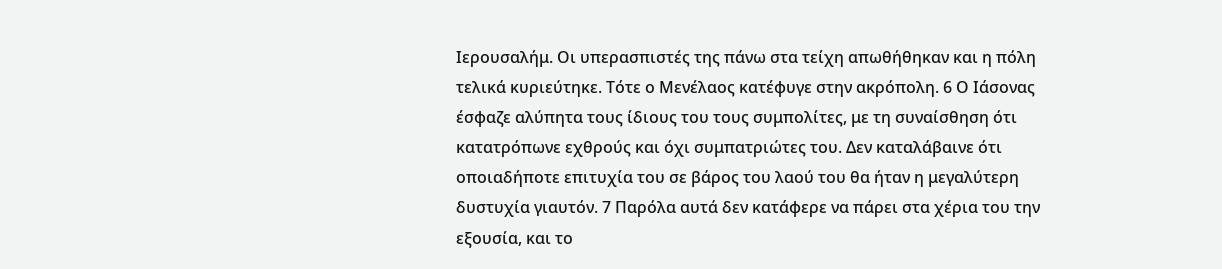Ιερουσαλήμ. Οι υπερασπιστές της πάνω στα τείχη απωθήθηκαν και η πόλη τελικά κυριεύτηκε. Τότε ο Μενέλαος κατέφυγε στην ακρόπολη. 6 Ο Ιάσονας έσφαζε αλύπητα τους ίδιους του τους συμπολίτες, με τη συναίσθηση ότι κατατρόπωνε εχθρούς και όχι συμπατριώτες του. Δεν καταλάβαινε ότι οποιαδήποτε επιτυχία του σε βάρος του λαού του θα ήταν η μεγαλύτερη δυστυχία γιαυτόν. 7 Παρόλα αυτά δεν κατάφερε να πάρει στα χέρια του την εξουσία, και το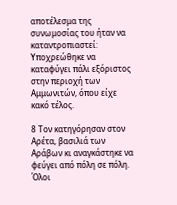αποτέλεσμα της συνωμοσίας του ήταν να καταντροπιαστεί: Υποχρεώθηκε να καταφύγει πάλι εξόριστος στην περιοχή των Αμμωνιτών, όπου είχε κακό τέλος.

8 Τον κατηγόρησαν στον Αρέτα, βασιλιά των Αράβων κι αναγκάστηκε να φεύγει από πόλη σε πόλη. Όλοι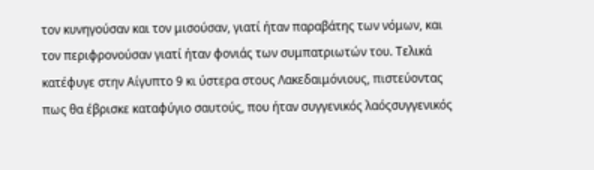τον κυνηγούσαν και τον μισούσαν, γιατί ήταν παραβάτης των νόμων, και τον περιφρονούσαν γιατί ήταν φονιάς των συμπατριωτών του. Τελικά κατέφυγε στην Αίγυπτο 9 κι ύστερα στους Λακεδαιμόνιους, πιστεύοντας πως θα έβρισκε καταφύγιο σαυτούς, που ήταν συγγενικός λαόςσυγγενικός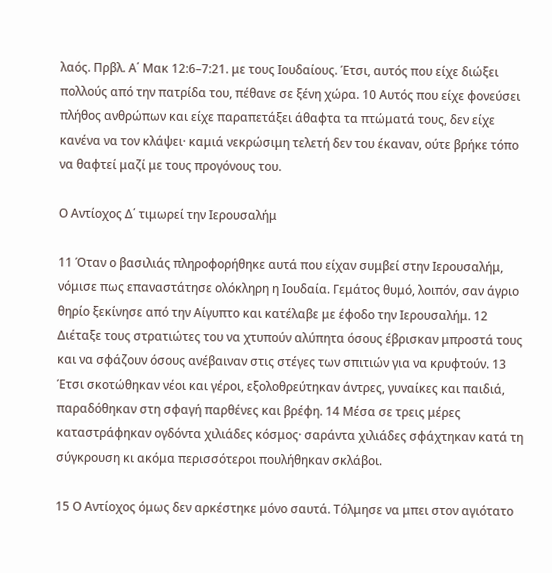λαός. Πρβλ. Α΄ Μακ 12:6–7:21. με τους Ιουδαίους. Έτσι, αυτός που είχε διώξει πολλούς από την πατρίδα του, πέθανε σε ξένη χώρα. 10 Αυτός που είχε φονεύσει πλήθος ανθρώπων και είχε παραπετάξει άθαφτα τα πτώματά τους, δεν είχε κανένα να τον κλάψει· καμιά νεκρώσιμη τελετή δεν του έκαναν, ούτε βρήκε τόπο να θαφτεί μαζί με τους προγόνους του.

Ο Αντίοχος Δ΄ τιμωρεί την Ιερουσαλήμ

11 Όταν ο βασιλιάς πληροφορήθηκε αυτά που είχαν συμβεί στην Ιερουσαλήμ, νόμισε πως επαναστάτησε ολόκληρη η Ιουδαία. Γεμάτος θυμό, λοιπόν, σαν άγριο θηρίο ξεκίνησε από την Αίγυπτο και κατέλαβε με έφοδο την Ιερουσαλήμ. 12 Διέταξε τους στρατιώτες του να χτυπούν αλύπητα όσους έβρισκαν μπροστά τους και να σφάζουν όσους ανέβαιναν στις στέγες των σπιτιών για να κρυφτούν. 13 Έτσι σκοτώθηκαν νέοι και γέροι, εξολοθρεύτηκαν άντρες, γυναίκες και παιδιά, παραδόθηκαν στη σφαγή παρθένες και βρέφη. 14 Μέσα σε τρεις μέρες καταστράφηκαν ογδόντα χιλιάδες κόσμος· σαράντα χιλιάδες σφάχτηκαν κατά τη σύγκρουση κι ακόμα περισσότεροι πουλήθηκαν σκλάβοι.

15 Ο Αντίοχος όμως δεν αρκέστηκε μόνο σαυτά. Τόλμησε να μπει στον αγιότατο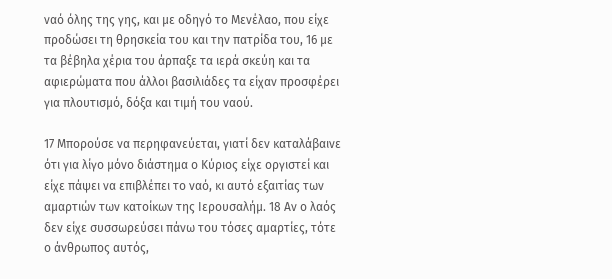ναό όλης της γης, και με οδηγό το Μενέλαο, που είχε προδώσει τη θρησκεία του και την πατρίδα του, 16 με τα βέβηλα χέρια του άρπαξε τα ιερά σκεύη και τα αφιερώματα που άλλοι βασιλιάδες τα είχαν προσφέρει για πλουτισμό, δόξα και τιμή του ναού.

17 Μπορούσε να περηφανεύεται, γιατί δεν καταλάβαινε ότι για λίγο μόνο διάστημα ο Κύριος είχε οργιστεί και είχε πάψει να επιβλέπει το ναό, κι αυτό εξαιτίας των αμαρτιών των κατοίκων της Ιερουσαλήμ. 18 Αν ο λαός δεν είχε συσσωρεύσει πάνω του τόσες αμαρτίες, τότε ο άνθρωπος αυτός,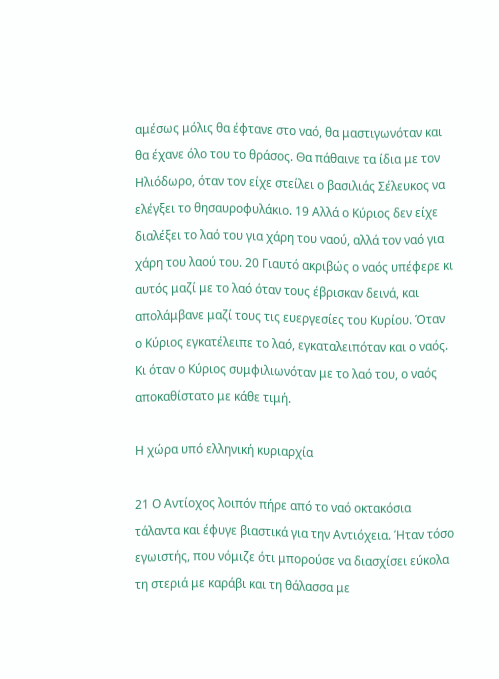αμέσως μόλις θα έφτανε στο ναό, θα μαστιγωνόταν και θα έχανε όλο του το θράσος. Θα πάθαινε τα ίδια με τον Ηλιόδωρο, όταν τον είχε στείλει ο βασιλιάς Σέλευκος να ελέγξει το θησαυροφυλάκιο. 19 Αλλά ο Κύριος δεν είχε διαλέξει το λαό του για χάρη του ναού, αλλά τον ναό για χάρη του λαού του. 20 Γιαυτό ακριβώς ο ναός υπέφερε κι αυτός μαζί με το λαό όταν τους έβρισκαν δεινά, και απολάμβανε μαζί τους τις ευεργεσίες του Κυρίου. Όταν ο Κύριος εγκατέλειπε το λαό, εγκαταλειπόταν και ο ναός. Κι όταν ο Κύριος συμφιλιωνόταν με το λαό του, ο ναός αποκαθίστατο με κάθε τιμή.

Η χώρα υπό ελληνική κυριαρχία

21 Ο Αντίοχος λοιπόν πήρε από το ναό οκτακόσια τάλαντα και έφυγε βιαστικά για την Αντιόχεια. Ήταν τόσο εγωιστής, που νόμιζε ότι μπορούσε να διασχίσει εύκολα τη στεριά με καράβι και τη θάλασσα με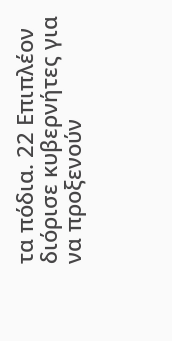τα πόδια. 22 Επιπλέον διόρισε κυβερνήτες για να προξενούν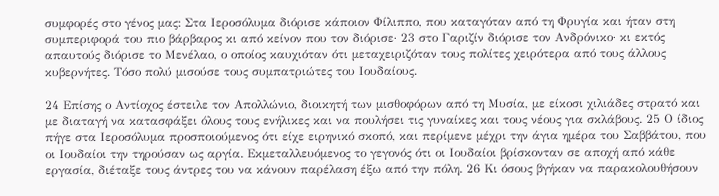συμφορές στο γένος μας: Στα Ιεροσόλυμα διόρισε κάποιον Φίλιππο, που καταγόταν από τη Φρυγία και ήταν στη συμπεριφορά του πιο βάρβαρος κι από κείνον που τον διόρισε· 23 στο Γαριζίν διόρισε τον Ανδρόνικο· κι εκτός απαυτούς διόρισε το Μενέλαο, ο οποίος καυχιόταν ότι μεταχειριζόταν τους πολίτες χειρότερα από τους άλλους κυβερνήτες. Τόσο πολύ μισούσε τους συμπατριώτες του Ιουδαίους.

24 Επίσης ο Αντίοχος έστειλε τον Απολλώνιο, διοικητή των μισθοφόρων από τη Μυσία, με είκοσι χιλιάδες στρατό και με διαταγή να κατασφάξει όλους τους ενήλικες και να πουλήσει τις γυναίκες και τους νέους για σκλάβους. 25 Ο ίδιος πήγε στα Ιεροσόλυμα προσποιούμενος ότι είχε ειρηνικό σκοπό, και περίμενε μέχρι την άγια ημέρα του Σαββάτου, που οι Ιουδαίοι την τηρούσαν ως αργία. Εκμεταλλευόμενος το γεγονός ότι οι Ιουδαίοι βρίσκονταν σε αποχή από κάθε εργασία, διέταξε τους άντρες του να κάνουν παρέλαση έξω από την πόλη. 26 Κι όσους βγήκαν να παρακολουθήσουν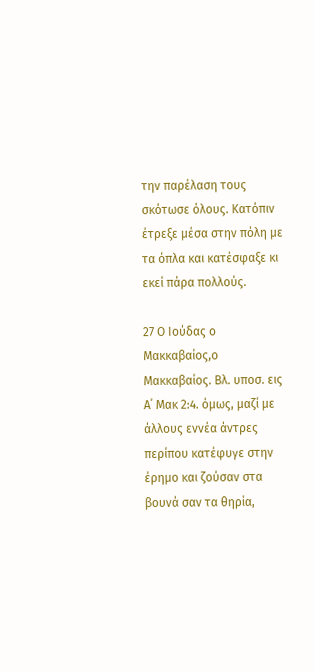την παρέλαση τους σκότωσε όλους. Κατόπιν έτρεξε μέσα στην πόλη με τα όπλα και κατέσφαξε κι εκεί πάρα πολλούς.

27 Ο Ιούδας ο Μακκαβαίος,ο Μακκαβαίος. Βλ. υποσ. εις Α΄ Μακ 2:4. όμως, μαζί με άλλους εννέα άντρες περίπου κατέφυγε στην έρημο και ζούσαν στα βουνά σαν τα θηρία,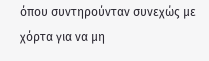όπου συντηρούνταν συνεχώς με χόρτα για να μη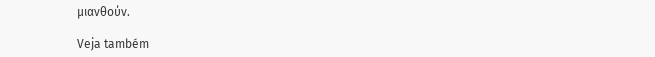μιανθούν.

Veja também